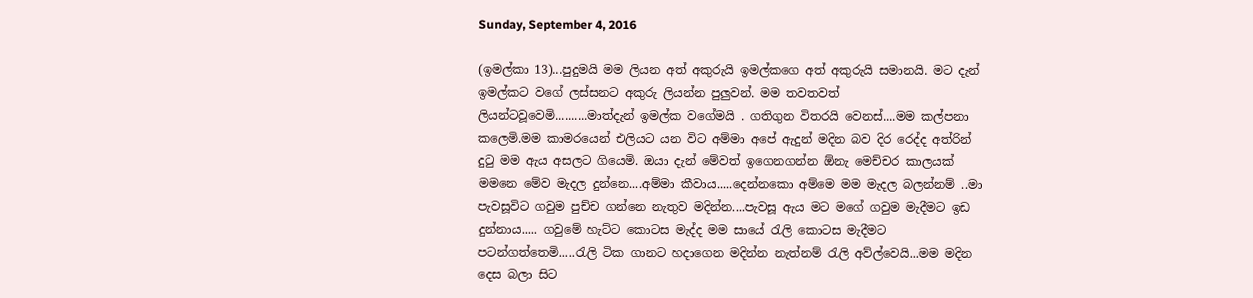Sunday, September 4, 2016

(ඉමල්කා 13)...පුදුමයි මම ලියන අත් අකුරුයි ඉමල්කගෙ අත් අකුරුයි සමානයි. මට දැන් ඉමල්කට වගේ ලස්සනට අකුරු ලියන්න පුලුවන්. මම තවතවත් ලියන්ටවූවෙමි..........මාත්දැන් ඉමල්ක වගේමයි . ගතිගුන විතරයි වෙනස්....මම කල්පනා කලෙමි.මම කාමරයෙන් එලියට යන විට අම්මා අපේ ඇදුන් මදින බව දිර රෙද්ද අත්රින් දුටු මම ඇය අසලට ගියෙමි. ඔයා දැන් මේවත් ඉගෙනගන්න ඕනැ මෙච්චර කාලයක් මමනෙ මේව මැදල දුන්නෙ....අම්මා කීවාය.....දෙන්නකො අම්මෙ මම මැදල බලන්නම් ..මා පැවසූවිට ගවුම පුච්ච ගන්නෙ නැතුව මදින්න....පැවසූ ඇය මට මගේ ගවුම මැදීමට ඉඩ දුන්නාය..... ගවුමේ හැට්ට කොටස මැද්ද මම සායේ රැලි කොටස මැදීමට පටන්ගත්තෙමි.....රැලි ටික ගානට හදාගෙන මදින්න නැත්නම් රැලි අව්ල්වෙයි...මම මදින දෙස බලා සිට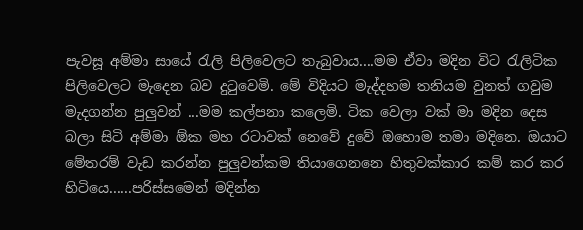පැවසූ අම්මා සායේ රැලි පිලිවෙලට තැබුවාය....මම ඒවා මදින විට රැලිටික පිලිවෙලට මැදෙන බව දුටුවෙමි. මේ විදියට මැද්දහම තනියම වුනත් ගවුම මැදගන්න පුලුවන් ...මම කල්පනා කලෙමි. ටික වෙලා වක් මා මදින දෙස බලා සිටි අම්මා ඕක මහ රටාවක් නෙවේ දුවේ ඔහොම තමා මදිනෙ. ඔයාට මේතරම් වැඩ කරන්න පුලුවන්කම තියාගෙනනෙ හිතුවක්කාර කම් කර කර හිටියෙ......පරිස්සමෙන් මදින්න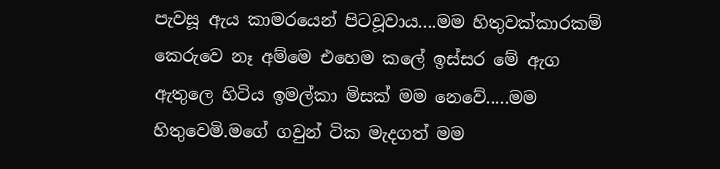පැවසූ ඇය කාමරයෙන් පිටවූවාය....මම හිතුවක්කාරකම් කෙරුවෙ නෑ අම්මෙ එහෙම කලේ ඉස්සර මේ ඇග ඇතුලෙ හිටිය ඉමල්කා මිසක් මම නෙවේ.....මම හිතුවෙමි.මගේ ගවුන් ටික මැදගත් මම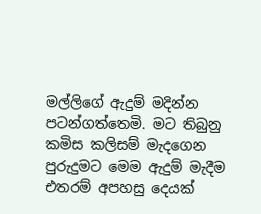මල්ලිගේ ඇදුම් මදින්න පටන්ගත්තෙමි. මට තිබුනු කමිස කලිසම් මැදගෙන පුරුදුමට මෙම ඇදුම් මැදීම එතරම් අපහසු දෙයක්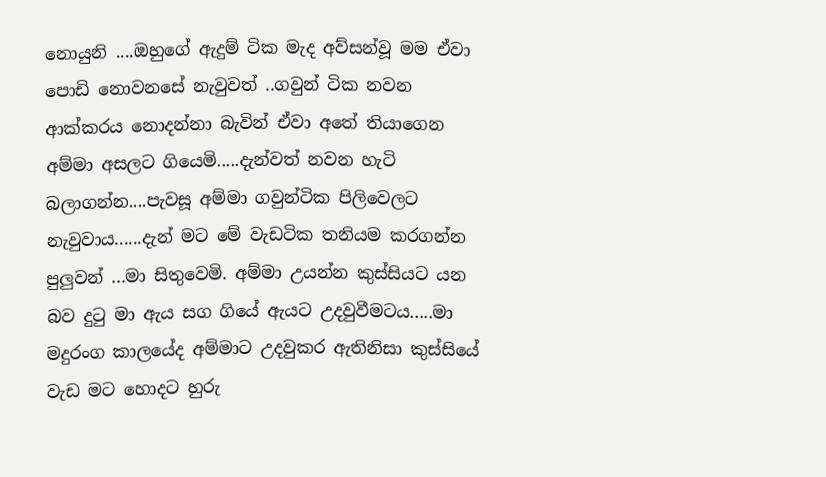නොයුනි ....ඔහුගේ ඇදුම් ටික මැද අව්සන්වූ මම ඒවා පොඩි නොවනසේ නැවුවත් ..ගවුන් ටික නවන ආක්කරය නොදන්නා බැවින් ඒවා අතේ තියාගෙන අම්මා අසලට ගියෙමි.....දැන්වත් නවන හැටි බලාගන්න....පැවසූ අම්මා ගවුන්ටික පිලිවෙලට නැවුවාය......දැන් මට මේ වැඩටික තනියම කරගන්න පුලුවන් ...මා සිතුවෙමි. අම්මා උයන්න කුස්සියට යන බව දුටු මා ඇය සග ගියේ ඇයට උදවුවීමටය.....මා මදුරංග කාලයේද අම්මාට උදවුකර ඇතිනිසා කුස්සියේ වැඩ මට හොදට හුරු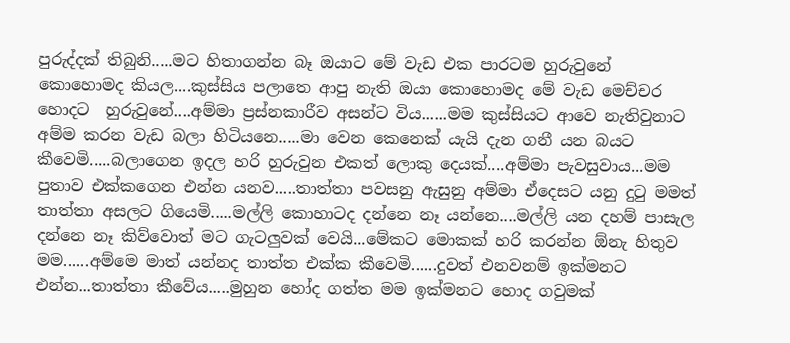පුරුද්දක් තිබුනි.....මට හිතාගන්න බෑ ඔයාට මේ වැඩ එක පාරටම හුරුවුනේ කොහොමද කියල....කුස්සිය පලාතෙ ආපු නැති ඔයා කොහොමද මේ වැඩ මෙච්චර හොදට  හුරුවුනේ....අම්මා ප්‍රස්නකාරීව අසන්ට විය......මම කුස්සියට ආවෙ නැතිවුනාට අම්ම කරන වැඩ බලා හිටියනෙ.....මා වෙන කෙනෙක් යැයි දැන ගනී යන බයට කීවෙමි.....බලාගෙන ඉදල හරි හුරුවුන එකත් ලොකු දෙයක්....අම්මා පැවසුවාය...මම පුතාව එක්කගෙන එන්න යනව.....තාත්තා පවසනු ඇසුනු අම්මා ඒදෙසට යනු දුටු මමත් තාත්තා අසලට ගියෙමි.....මල්ලි කොහාටද දන්නෙ නෑ යන්නෙ....මල්ලි යන දහම් පාසැල දන්නෙ නෑ කිව්වොත් මට ගැටලුවක් වෙයි...මේකට මොකක් හරි කරන්න ඕනැ හිතුව මම......අම්මෙ මාත් යන්නද තාත්ත එක්ක කීවෙමි......දුවත් එනවනම් ඉක්මනට එන්න...තාත්තා කීවේය.....මුහුන හෝද ගත්ත මම ඉක්මනට හොද ගවුමක්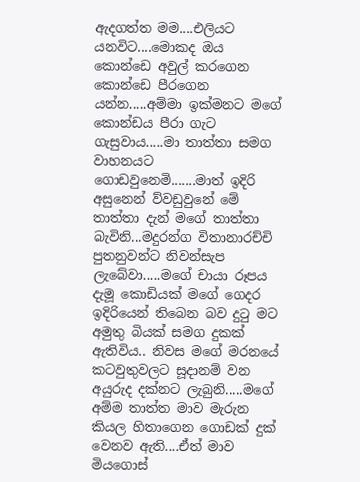ඇදගත්ත මම....එලියට යනවිට....මොකද ඔය කොන්ඩෙ අවුල් කරගෙන කොන්ඩෙ පීරගෙන යන්න.....අම්මා ඉක්මනට මගේ කොන්ඩය පීරා ගැට ගැසුවාය.....මා තාත්තා සමග වාහනයට ගොඩවුනෙමි.......මාත් ඉදිරි අසුනෙන් ව්වඩුවුනේ මේ තාත්තා දැන් මගේ තාත්තා බැවිනි...මදුරන්ග විතානාරච්චි පුතනුවන්ට නිවන්සැප ලැබේවා.....මගේ චායා රූපය දැමූ කොඩියක් මගේ ගෙදර ඉදිරියෙන් තිබෙන බව දුටු මට අමුතු බියක් සමග දුකක් ඇතිවිය.. නිවස මගේ මරනයේ කටවුතුවලට සූදානම් වන අයුරුද දක්නට ලැබුනි.....මගේ අම්ම තාත්ත මාව මැරුන කියල හිතාගෙන ගොඩක් දුක් වෙනව ඇති....ඒත් මාව මියගොස්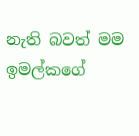නැති බවත් මම ඉමල්කගේ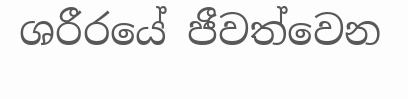ශරීරයේ ජීවත්වෙන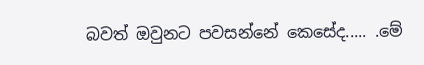බවත් ඔවුනට පවසන්නේ කෙසේද..... .මේ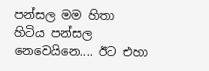පන්සල මම හිතා හිටිය පන්සල නෙවෙයිනෙ.... ඊට එහා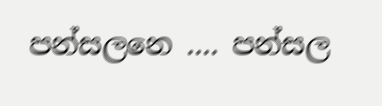පන්සලනෙ .... පන්සල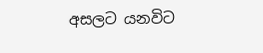අසලට යනවිට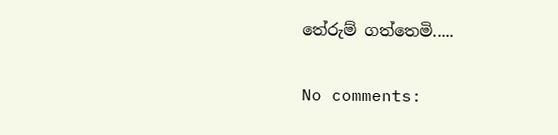තේරුම් ගත්තෙමි.....

No comments: